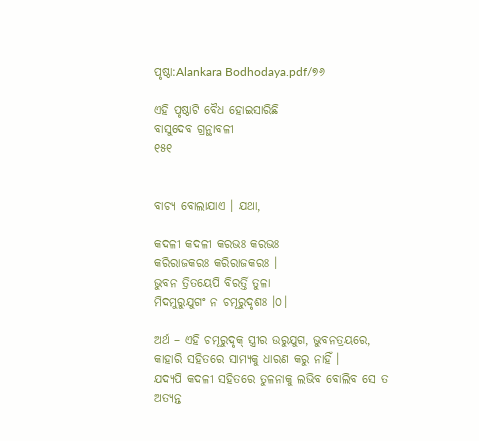ପୃଷ୍ଠା:Alankara Bodhodaya.pdf/୭୬

ଏହି ପୃଷ୍ଠାଟି ବୈଧ ହୋଇସାରିଛି
ବାସୁଦେବ ଗ୍ରନ୍ଥାବଳୀ
୧୫୧


ବାଚ୍ୟ ବୋଲାଯାଏ । ଯଥା,

କଦଳୀ କଦଳୀ କରଭଃ କରଭଃ
କରିରାଜକରଃ କରିରାଜକରଃ ।
ଭୁବନ ତ୍ରିତୟେପି ବିରର୍ତ୍ତି ତୁଳା
ମିଦମୁରୁଯୁଗଂ ନ ଚମୂରୁଦୃଶଃ ।୦।

ଅର୍ଥ – ଏହି ଚମୂରୁଦୃକ୍ ସ୍ତ୍ରୀର ଉରୁଯୁଗ, ଭୁବନତ୍ରୟରେ, କାହାରି ସହିତରେ ସାମ୍ୟକୁ ଧାରଣ କରୁ ନାହିଁ ।
ଯଦ୍ୟପି କଦଳୀ ସହିତରେ ତୁଳନାକୁ ଲଭିବ ବୋଲିବ ସେ ତ ଅତ୍ୟନ୍ତ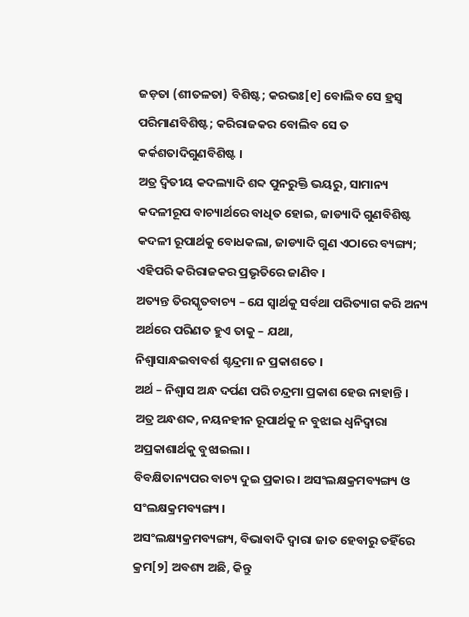ଜଡ଼ତା (ଶୀତଳତା) ବିଶିଷ୍ଟ; କରଭଃ[୧] ବୋଲିବ ସେ ହ୍ରସ୍ୱ ପରିମାଣବିଶିଷ୍ଟ; କରିରାଜକର ବୋଲିବ ସେ ତ କର୍କଶତାଦିଗୁଣବିଶିଷ୍ଟ ।
ଅତ୍ର ଦ୍ୱିତୀୟ କଦଲ୍ୟାଦି ଶବ୍ଦ ପୁନରୁକ୍ତି ଭୟରୁ, ସାମାନ୍ୟ କଦଳୀରୂପ ବାଚ୍ୟାର୍ଥରେ ବାଧିତ ହୋଇ, ଜାଡ୍ୟାଦି ଗୁଣବିଶିଷ୍ଟ କଦଳୀ ରୂପାର୍ଥକୁ ବୋଧକଲା, ଜାଡ୍ୟାଦି ଗୁଣ ଏଠାରେ ବ୍ୟଙ୍ଗ୍ୟ; ଏହିପରି କରିରାଜକର ପ୍ରଭୃତିରେ ଜାଣିବ ।
ଅତ୍ୟନ୍ତ ତିରସ୍କୃତବାଚ୍ୟ – ଯେ ସ୍ୱାର୍ଥକୁ ସର୍ବଥା ପରିତ୍ୟାଗ କରି ଅନ୍ୟ ଅର୍ଥରେ ପରିଣତ ହୁଏ ତାକୁ – ଯଥା,
ନିଶ୍ୱାସାନ୍ଧଇବାବର୍ଶ ଶ୍ଚନ୍ଦ୍ରମା ନ ପ୍ରକାଶତେ ।
ଅର୍ଥ – ନିଶ୍ୱାସ ଅନ୍ଧ ଦର୍ପଣ ପରି ଚନ୍ଦ୍ରମା ପ୍ରକାଶ ହେଉ ନାହାନ୍ତି ।
ଅତ୍ର ଅନ୍ଧଶବ୍ଦ, ନୟନହୀନ ରୂପାର୍ଥକୁ ନ ବୁଝାଇ ଧ୍ୱନିଦ୍ୱାରା ଅପ୍ରକାଶାର୍ଥକୁ ବୁଝାଇଲା ।
ବିବକ୍ଷିତାନ୍ୟପର ବାଚ୍ୟ ଦୁଇ ପ୍ରକାର । ଅସଂଲକ୍ଷକ୍ରମବ୍ୟଙ୍ଗ୍ୟ ଓ ସଂଲକ୍ଷକ୍ରମବ୍ୟଙ୍ଗ୍ୟ ।
ଅସଂଲକ୍ଷ୍ୟକ୍ରମବ୍ୟଙ୍ଗ୍ୟ, ବିଭାବାଦି ଦ୍ୱାରା ଜାତ ହେବାରୁ ତହିଁରେ କ୍ରମ[୨] ଅବଶ୍ୟ ଅଛି, କିନ୍ତୁ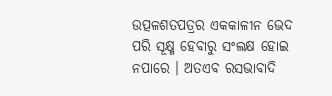ଉତ୍ପଳଶତପତ୍ରର ଏକକାଳୀନ ଭେଦ ପରି ସୂକ୍ଷ୍ମ ହେବାରୁ ସଂଲକ୍ଷ ହୋଇ ନପାରେ । ଅତଏବ ରସଭାବାଦି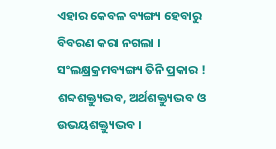ଏହାର କେବଳ ବ୍ୟଙ୍ଗ୍ୟ ହେବାରୁ ବିବରଣ କରା ନଗଲା ।
ସଂଲକ୍ଷ୍ରକ୍ରମବ୍ୟଙ୍ଗ୍ୟ ତିନି ପ୍ରକାର ! ଶବ୍ଦଶକ୍ତ୍ୟୁଦ୍ଭବ, ଅର୍ଥଶକ୍ତ୍ୟୁଦ୍ଭବ ଓ ଉଭୟଶକ୍ତ୍ୟୁଦ୍ଭବ ।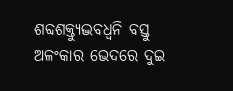ଶବ୍ଦଶକ୍ତ୍ୟୁଦ୍ଭବଧ୍ୱନି ବସ୍ତୁ ଅଳଂକାର ଭେଦରେ ଦୁଇ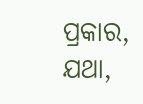ପ୍ରକାର, ଯଥା,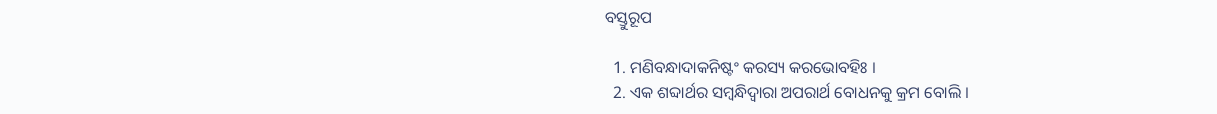ବସ୍ତୁରୂପ ‌‌

  1. ମଣିବନ୍ଧାଦାକନିଷ୍ଟଂ କରସ୍ୟ କରଭୋବହିଃ ।
  2. ଏକ ଶବ୍ଦାର୍ଥର ସମ୍ବନ୍ଧିଦ୍ୱାରା ଅପରାର୍ଥ ବୋଧନକୁ କ୍ରମ ବୋଲି ।